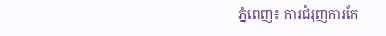ភ្នំពេញ៖ ការជំរុញការកែ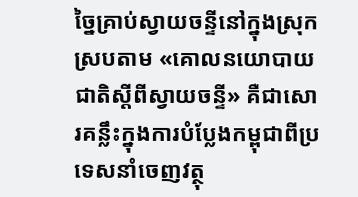ច្នៃគ្រាប់ស្វាយចន្ទីនៅក្នុងស្រុក ស្របតាម «គោលនយោបាយជាតិស្តីពីស្វាយចន្ទី» គឺជាសោរគន្លឹះក្នុងការបំប្លែងកម្ពុជាពីប្រទេសនាំចេញវត្ថុ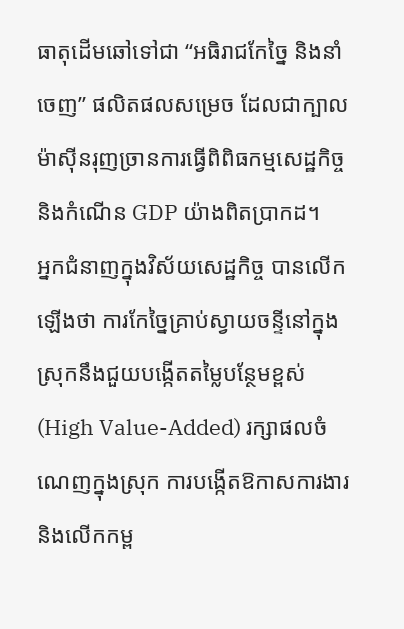ធាតុដើមឆៅទៅជា “អធិរាជកែច្នៃ និងនាំចេញ” ផលិតផលសម្រេច ដែលជាក្បាលម៉ាស៊ីនរុញច្រានការធ្វើពិពិធកម្មសេដ្ឋកិច្ច និងកំណើន GDP យ៉ាងពិតប្រាកដ។
អ្នកជំនាញក្នុងវិស័យសេដ្ឋកិច្ច បានលើកឡើងថា ការកែច្នៃគ្រាប់ស្វាយចន្ទីនៅក្នុងស្រុកនឹងជួយបង្កើតតម្លៃបន្ថែមខ្ពស់ (High Value-Added) រក្សាផលចំណេញក្នុងស្រុក ការបង្កើតឱកាសការងារនិងលើកកម្ព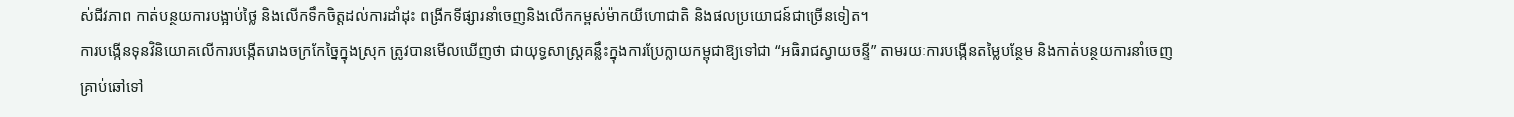ស់ជីវភាព កាត់បន្ថយការបង្អាប់ថ្លៃ និងលើកទឹកចិត្តដល់ការដាំដុះ ពង្រីកទីផ្សារនាំចេញនិងលើកកម្ពស់ម៉ាកយីហោជាតិ និងផលប្រយោជន៍ជាច្រើនទៀត។
ការបង្កើនទុនវិនិយោគលើការបង្កើតរោងចក្រកែច្នៃក្នុងស្រុក ត្រូវបានមើលឃើញថា ជាយុទ្ធសាស្ត្រគន្លឹះក្នុងការប្រែក្លាយកម្ពុជាឱ្យទៅជា “អធិរាជស្វាយចន្ទី” តាមរយៈការបង្កើនតម្លៃបន្ថែម និងកាត់បន្ថយការនាំចេញគ្រាប់ឆៅទៅ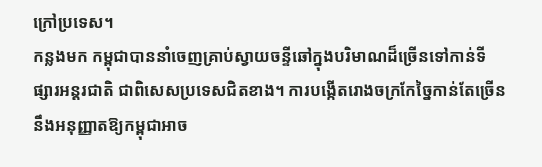ក្រៅប្រទេស។
កន្លងមក កម្ពុជាបាននាំចេញគ្រាប់ស្វាយចន្ទីឆៅក្នុងបរិមាណដ៏ច្រើនទៅកាន់ទីផ្សារអន្តរជាតិ ជាពិសេសប្រទេសជិតខាង។ ការបង្កើតរោងចក្រកែច្នៃកាន់តែច្រើន នឹងអនុញ្ញាតឱ្យកម្ពុជាអាច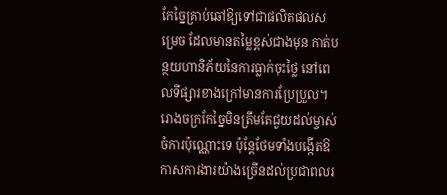កែច្នៃគ្រាប់ឆៅឱ្យទៅជាផលិតផលសម្រេច ដែលមានតម្លៃខ្ពស់ជាងមុន កាត់បន្ថយហានិភ័យនៃការធ្លាក់ចុះថ្លៃ នៅពេលទីផ្សារខាងក្រៅមានការប្រែប្រួល។
រោងចក្រកែច្នៃមិនត្រឹមតែជួយដល់ម្ចាស់ចំការប៉ុណ្ណោះទេ ប៉ុន្តែថែមទាំងបង្កើតឱកាសការងារយ៉ាងច្រើនដល់ប្រជាពលរ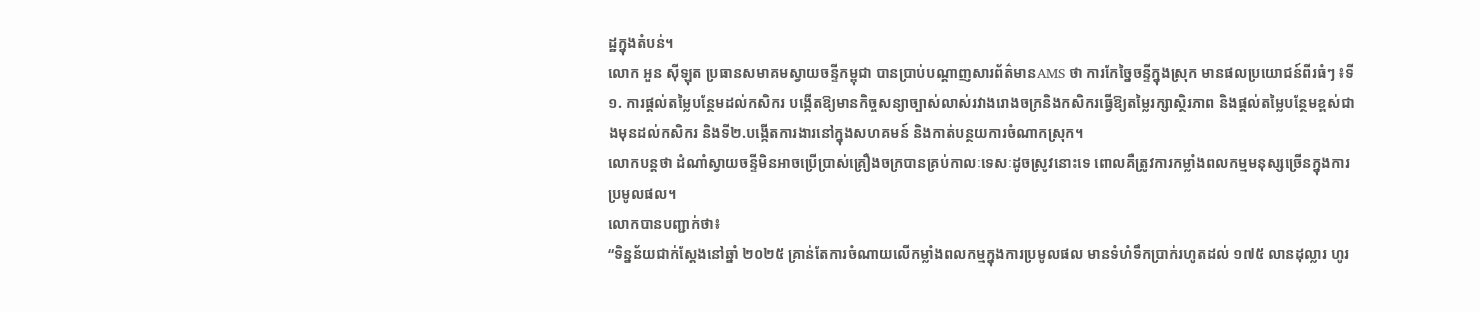ដ្ឋក្នុងតំបន់។
លោក អួន ស៊ីឡុត ប្រធានសមាគមស្វាយចន្ទីកម្ពុជា បានប្រាប់បណ្តាញសារព័ត៌មានAMS ថា ការកែច្នៃចន្ទីក្នុងស្រុក មានផលប្រយោជន៍ពីរធំៗ ៖ទី១. ការផ្តល់តម្លៃបន្ថែមដល់កសិករ បង្កើតឱ្យមានកិច្ចសន្យាច្បាស់លាស់រវាងរោងចក្រនិងកសិករធ្វើឱ្យតម្លៃរក្សាស្ថិរភាព និងផ្តល់តម្លៃបន្ថែមខ្ពស់ជាងមុនដល់កសិករ និងទី២.បង្កើតការងារនៅក្នុងសហគមន៍ និងកាត់បន្ថយការចំណាកស្រុក។
លោកបន្តថា ដំណាំស្វាយចន្ទីមិនអាចប្រើប្រាស់គ្រឿងចក្របានគ្រប់កាលៈទេសៈដូចស្រូវនោះទេ ពោលគឺត្រូវការកម្លាំងពលកម្មមនុស្សច្រើនក្នុងការប្រមូលផល។
លោកបានបញ្ជាក់ថា៖
“ទិន្នន័យជាក់ស្តែងនៅឆ្នាំ ២០២៥ គ្រាន់តែការចំណាយលើកម្លាំងពលកម្មក្នុងការប្រមូលផល មានទំហំទឹកប្រាក់រហូតដល់ ១៧៥ លានដុល្លារ ហូរ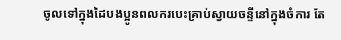ចូលទៅក្នុងដៃបងប្អូនពលករបេះគ្រាប់ស្វាយចន្ទីនៅក្នុងចំការ តែ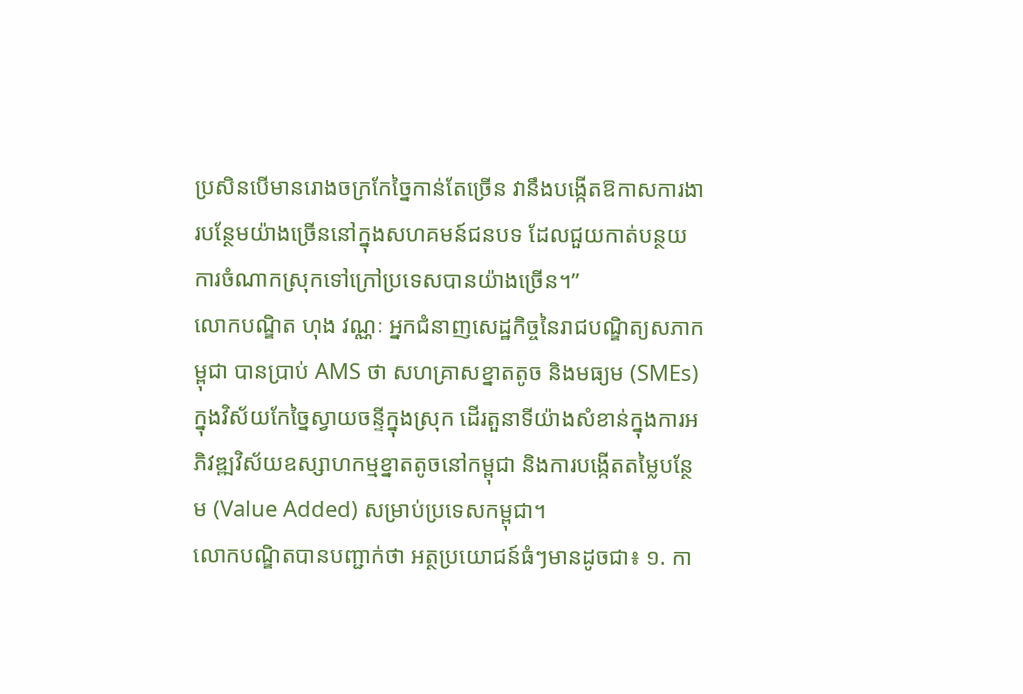ប្រសិនបើមានរោងចក្រកែច្នៃកាន់តែច្រើន វានឹងបង្កើតឱកាសការងារបន្ថែមយ៉ាងច្រើននៅក្នុងសហគមន៍ជនបទ ដែលជួយកាត់បន្ថយការចំណាកស្រុកទៅក្រៅប្រទេសបានយ៉ាងច្រើន។”
លោកបណ្ឌិត ហុង វណ្ណៈ អ្នកជំនាញសេដ្ឋកិច្ចនៃរាជបណ្ឌិត្យសភាកម្ពុជា បានប្រាប់ AMS ថា សហគ្រាសខ្នាតតូច និងមធ្យម (SMEs) ក្នុងវិស័យកែច្នៃស្វាយចន្ទីក្នុងស្រុក ដើរតួនាទីយ៉ាងសំខាន់ក្នុងការអភិវឌ្ឍវិស័យឧស្សាហកម្មខ្នាតតូចនៅកម្ពុជា និងការបង្កើតតម្លៃបន្ថែម (Value Added) សម្រាប់ប្រទេសកម្ពុជា។
លោកបណ្ឌិតបានបញ្ជាក់ថា អត្ថប្រយោជន៍ធំៗមានដូចជា៖ ១. កា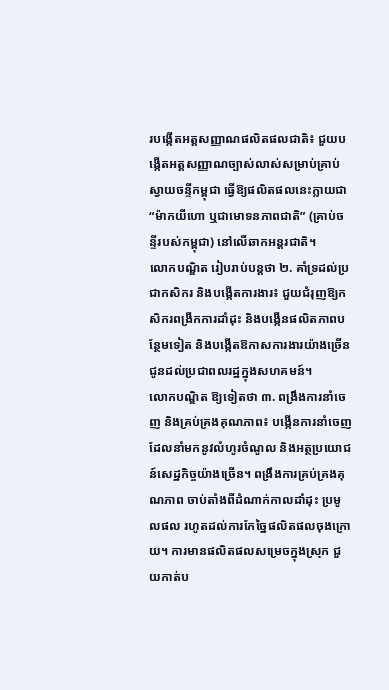របង្កើតអត្តសញ្ញាណផលិតផលជាតិ៖ ជួយបង្កើតអត្តសញ្ញាណច្បាស់លាស់សម្រាប់គ្រាប់ស្វាយចន្ទីកម្ពុជា ធ្វើឱ្យផលិតផលនេះក្លាយជា “ម៉ាកយីហោ ឬជាមោទនភាពជាតិ” (គ្រាប់ចន្ទីរបស់កម្ពុជា) នៅលើឆាកអន្តរជាតិ។
លោកបណ្ឌិត រៀបរាប់បន្តថា ២. គាំទ្រដល់ប្រជាកសិករ និងបង្កើតការងារ៖ ជួយជំរុញឱ្យកសិករពង្រីកការដាំដុះ និងបង្កើនផលិតភាពបន្ថែមទៀត និងបង្កើតឱកាសការងារយ៉ាងច្រើនជូនដល់ប្រជាពលរដ្ឋក្នុងសហគមន៍។
លោកបណ្ឌិត ឱ្យទៀតថា ៣. ពង្រឹងការនាំចេញ និងគ្រប់គ្រងគុណភាព៖ បង្កើនការនាំចេញដែលនាំមកនូវលំហូរចំណូល និងអត្ថប្រយោជន៍សេដ្ឋកិច្ចយ៉ាងច្រើន។ ពង្រឹងការគ្រប់គ្រងគុណភាព ចាប់តាំងពីដំណាក់កាលដាំដុះ ប្រមូលផល រហូតដល់ការកែច្នៃផលិតផលចុងក្រោយ។ ការមានផលិតផលសម្រេចក្នុងស្រុក ជួយកាត់ប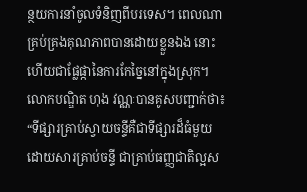ន្ថយការនាំចូលទំនិញពីបរទេស។ ពេលណាគ្រប់គ្រងគុណភាពបានដោយខ្លួនឯង នោះហើយជាផ្លែផ្កានៃការកែច្នៃនៅក្នុងស្រុក។
លោកបណ្ឌិត ហុង វណ្ណៈបានគូសបញ្ជាក់ថា៖
“ទីផ្សារគ្រាប់ស្វាយចន្ទីគឺជាទីផ្សារដ៏ធំមួយ ដោយសារគ្រាប់ចន្ទី ជាគ្រាប់ធញ្ញជាតិល្អស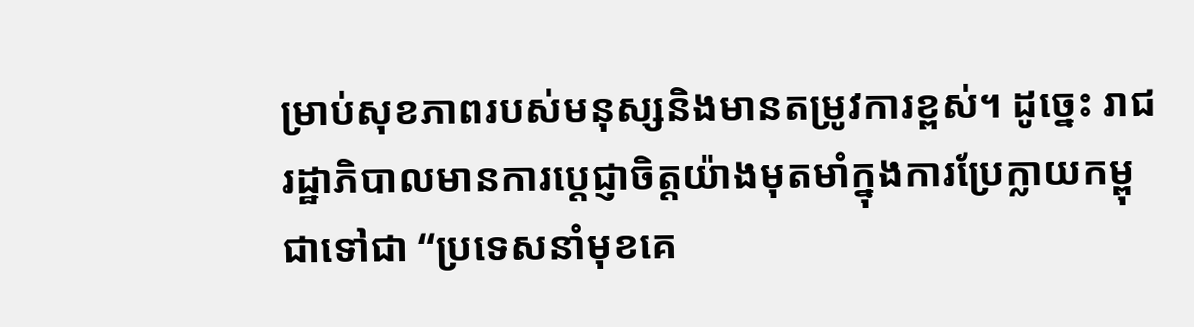ម្រាប់សុខភាពរបស់មនុស្សនិងមានតម្រូវការខ្ពស់។ ដូច្នេះ រាជរដ្ឋាភិបាលមានការប្តេជ្ញាចិត្តយ៉ាងមុតមាំក្នុងការប្រែក្លាយកម្ពុជាទៅជា “ប្រទេសនាំមុខគេ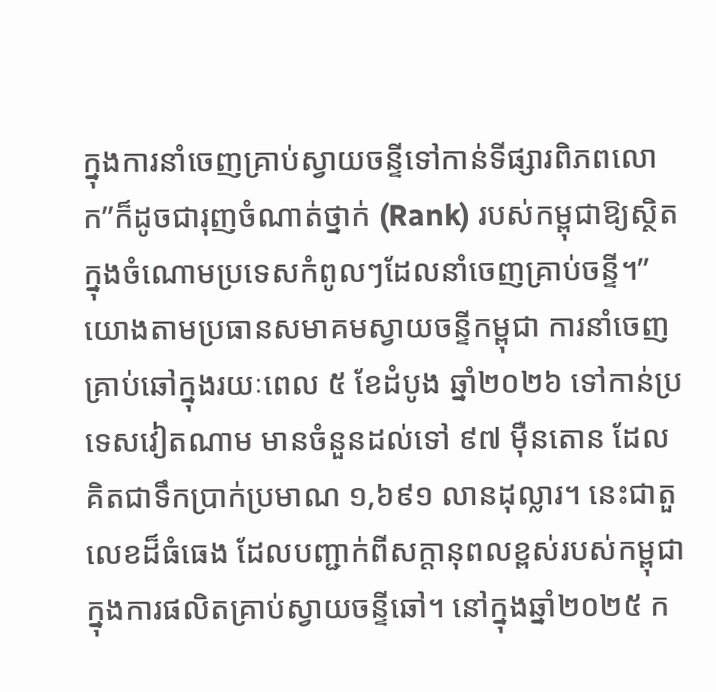ក្នុងការនាំចេញគ្រាប់ស្វាយចន្ទីទៅកាន់ទីផ្សារពិភពលោក”ក៏ដូចជារុញចំណាត់ថ្នាក់ (Rank) របស់កម្ពុជាឱ្យស្ថិតក្នុងចំណោមប្រទេសកំពូលៗដែលនាំចេញគ្រាប់ចន្ទី។”
យោងតាមប្រធានសមាគមស្វាយចន្ទីកម្ពុជា ការនាំចេញគ្រាប់ឆៅក្នុងរយៈពេល ៥ ខែដំបូង ឆ្នាំ២០២៦ ទៅកាន់ប្រទេសវៀតណាម មានចំនួនដល់ទៅ ៩៧ ម៉ឺនតោន ដែលគិតជាទឹកប្រាក់ប្រមាណ ១,៦៩១ លានដុល្លារ។ នេះជាតួលេខដ៏ធំធេង ដែលបញ្ជាក់ពីសក្តានុពលខ្ពស់របស់កម្ពុជាក្នុងការផលិតគ្រាប់ស្វាយចន្ទីឆៅ។ នៅក្នុងឆ្នាំ២០២៥ ក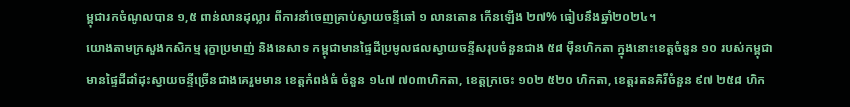ម្ពុជារកចំណូលបាន ១,៥ ពាន់លានដុល្លារ ពីការនាំចេញគ្រាប់ស្វាយចន្ទីឆៅ ១ លានតោន កើនឡើង ២៧% ធៀបនឹងឆ្នាំ២០២៤។
យោងតាមក្រសួងកសិកម្ម រុក្ខាប្រមាញ់ និងនេសាទ កម្ពុជាមានផ្ទៃដីប្រមូលផលស្វាយចន្ទីសរុបចំនួនជាង ៥៨ ម៉ឺនហិកតា ក្នុងនោះខេត្តចំនួន ១០ របស់កម្ពុជា មានផ្ទៃដីដាំដុះស្វាយចន្ទីច្រើនជាងគេរួមមាន ខេត្តកំពង់ធំ ចំនួន ១៤៧ ៧០៣ហិកតា, ខេត្តក្រចេះ ១០២ ៥២០ ហិកតា, ខេត្តរតនគិរីចំនួន ៩៧ ២៥៨ ហិក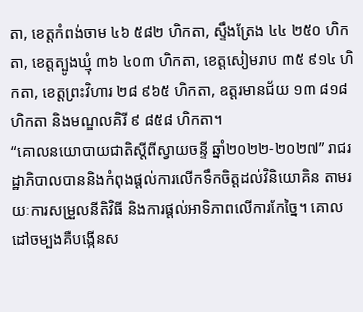តា, ខេត្តកំពង់ចាម ៤៦ ៥៨២ ហិកតា, ស្ទឹងត្រែង ៤៤ ២៥០ ហិកតា, ខេត្តត្បូងឃ្មុំ ៣៦ ៤០៣ ហិកតា, ខេត្តសៀមរាប ៣៥ ៩១៤ ហិកតា, ខេត្តព្រះវិហារ ២៨ ៩៦៥ ហិកតា, ឧត្តរមានជ័យ ១៣ ៨១៨ ហិកតា និងមណ្ឌលគិរី ៩ ៨៥៨ ហិកតា។
“គោលនយោបាយជាតិស្តីពីស្វាយចន្ទី ឆ្នាំ២០២២-២០២៧” រាជរដ្ឋាភិបាលបាននិងកំពុងផ្តល់ការលើកទឹកចិត្តដល់វិនិយោគិន តាមរយៈការសម្រួលនីតិវិធី និងការផ្តល់អាទិភាពលើការកែច្នៃ។ គោលដៅចម្បងគឺបង្កើនស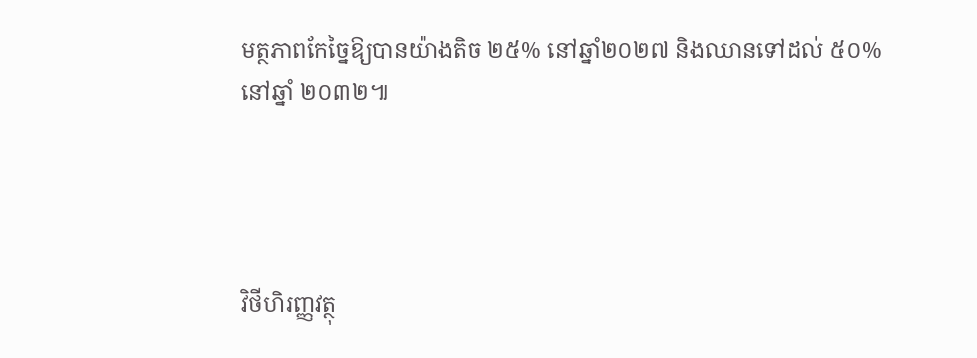មត្ថភាពកែច្នៃឱ្យបានយ៉ាងតិច ២៥% នៅឆ្នាំ២០២៧ និងឈានទៅដល់ ៥០% នៅឆ្នាំ ២០៣២៕




វិថីហិរញ្ញវត្ថុ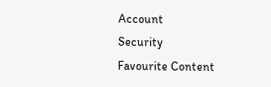Account
Security
Favourite Content